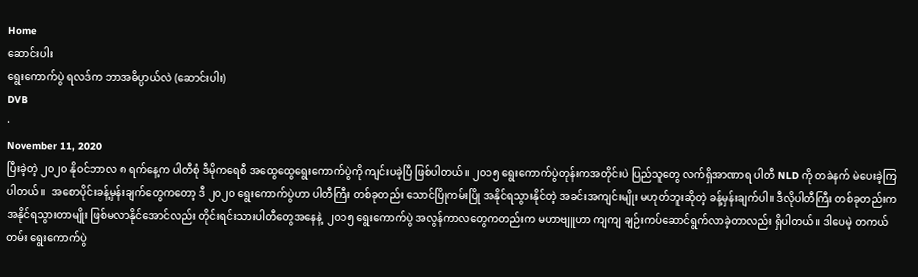Home
ဆောင်းပါး
ရွေးကောက်ပွဲ ရလဒ်က ဘာအဓိပ္ပာယ်လဲ (ဆောင်းပါး)
DVB
·
November 11, 2020
ပြီးခဲ့တဲ့ ၂၀၂၀ နိုဝင်ဘာလ ၈ ရက်နေ့က ပါတီစုံ ဒီမိုကရေစီ အထွေထွေရွေးကောက်ပွဲကို ကျင်းပခဲ့ပြီ ဖြစ်ပါတယ်။ ၂၀၁၅ ရွေးကောက်ပွဲတုန်းကအတိုင်းပဲ ပြည်သူတွေ လက်ရှိအာဏာရ ပါတီ NLD ကို တခဲနက် မဲပေးခဲ့ကြပါတယ်။  အစောပိုင်းခန့်မှန်းချက်တွေကတော့ ဒီ ၂၀၂၀ ရွေးကောက်ပွဲဟာ ပါတီကြီး တစ်ခုတည်း သောင်ပြိုကမ်းပြို အနိုင်ရသွားနိုင်တဲ့ အခင်းအကျင်းမျိုး မဟုတ်ဘူးဆိုတဲ့ ခန့်မှန်းချက်ပါ။ ဒီလိုပါတီကြီး တစ်ခုတည်းက အနိုင်ရသွားတာမျိုး ဖြစ်မလာနိုင်အောင်လည်း တိုင်းရင်းသားပါတီတွေအနေနဲ့  ၂၀၁၅ ရွေးကောက်ပွဲ အလွန်ကာလတွေကတည်းက မဟာဗျူဟာ ကျကျ ချဉ်းကပ်ဆောင်ရွက်လာခဲ့တာလည်း ရှိပါတယ်။ ဒါပေမဲ့ တကယ်တမ်း ရွေးကောက်ပွဲ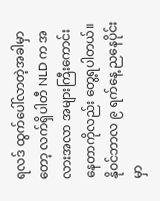ရလဒ် ထွက်ပေါ်လာတဲ့အခါမှာတော့ လက်ရှိပါတီ NLD က အလားအလာ အများကြီးကောင်းနေတာကိုလည်း တွေ့ရပါတယ်။ နိုဝင်ဘာလ ၉ ရက်နေ့ ညနေပိုင်းမှာ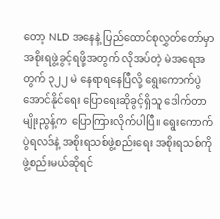တော့ NLD အနေနဲ့ ပြည်ထောင်စုလွှတ်တော်မှာ အစိုးရဖွဲ့ခွင့်ရဖို့အတွက် လိုအပ်တဲ့ မဲအရေအတွက် ၃၂၂ မဲ နေရာရနေပြီလို့ ရွေးကောက်ပွဲ အောင်နိုင်ရေး ပြောရေးဆိုခွင့်ရှိသူ ဒေါက်တာမျိုးညွန့်က  ပြောကြားလိုက်ပါပြီ။ ရွေးကောက်ပွဲရလဒ်နဲ့ အစိုးရသစ်ဖွဲ့စည်းရေး အစိုးရသစ်ကို ဖွဲ့စည်းမယ်ဆိုရင်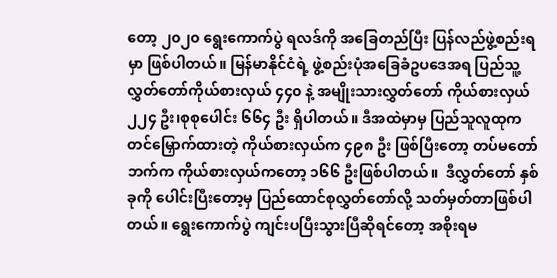တော့ ၂၀၂၀ ရွေးကောက်ပွဲ ရလဒ်ကို အခြေတည်ပြီး ပြန်လည်ဖွဲ့စည်းရမှာ ဖြစ်ပါတယ်။ မြန်မာနိုင်ငံရဲ့ ဖွဲ့စည်းပုံအခြေခံဥပဒေအရ ပြည်သူ့လွှတ်တော်ကိုယ်စားလှယ် ၄၄၀ နဲ့ အမျိုးသားလွှတ်တော် ကိုယ်စားလှယ် ၂၂၄ ဦး၊စုစုပေါင်း ၆၆၄ ဦး ရှိပါတယ်။ ဒီအထဲမှာမှ ပြည်သူလူထုက တင်မြှောက်ထားတဲ့ ကိုယ်စားလှယ်က ၄၉၈ ဦး ဖြစ်ပြီးတော့ တပ်မတော်ဘက်က ကိုယ်စားလှယ်ကတော့ ၁၆၆ ဦးဖြစ်ပါတယ်။  ဒီလွှတ်တော် နှစ်ခုကို ပေါင်းပြီးတော့မှ ပြည်ထောင်စုလွှတ်တော်လို့ သတ်မှတ်တာဖြစ်ပါတယ်။ ရွေးကောက်ပွဲ ကျင်းပပြီးသွားပြီဆိုရင်တော့ အစိုးရမ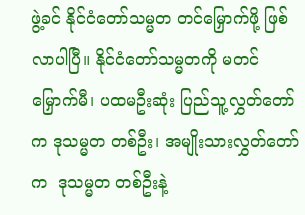ဖွဲ့ခင် နိုင်ငံတော်သမ္မတ တင်မြှောက်ဖို့ ဖြစ်လာပါပြီ။ နိုင်ငံတော်သမ္မတကို မတင်မြှောက်မီ၊ ပထမဦးဆုံး ပြည်သူ့လွှတ်တော်က ဒုသမ္မတ တစ်ဦး၊ အမျိုးသားလွှတ်တော်က  ဒုသမ္မတ တစ်ဦးနဲ့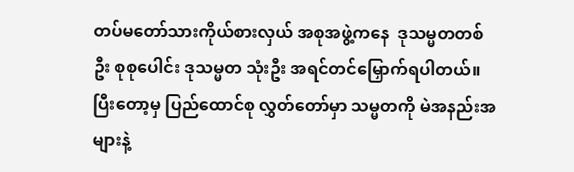တပ်မတော်သားကိုယ်စားလှယ် အစုအဖွဲ့ကနေ  ဒုသမ္မတတစ်ဦး စုစုပေါင်း ဒုသမ္မတ သုံးဦး အရင်တင်မြှောက်ရပါတယ်။ ပြီးတော့မှ ပြည်ထောင်စု လွှတ်တော်မှာ သမ္မတကို မဲအနည်းအများနဲ့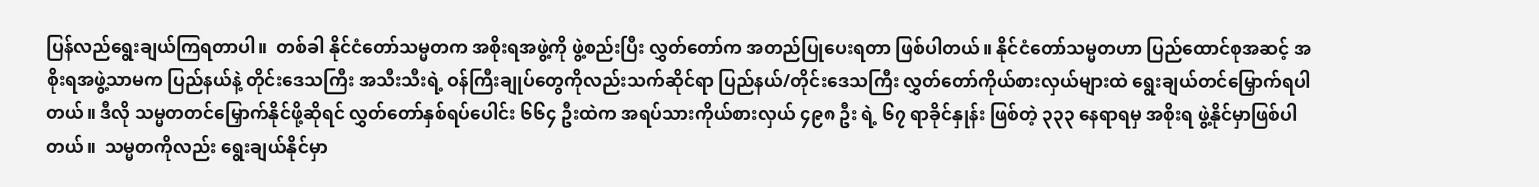ပြန်လည်ရွေးချယ်ကြရတာပါ။  တစ်ခါ နိုင်ငံတော်သမ္မတက အစိုးရအဖွဲ့ကို ဖွဲ့စည်းပြီး လွှတ်တော်က အတည်ပြုပေးရတာ ဖြစ်ပါတယ်။ နိုင်ငံတော်သမ္မတဟာ ပြည်ထောင်စုအဆင့် အစိုးရအဖွဲ့သာမက ပြည်နယ်နဲ့ တိုင်းဒေသကြီး အသီးသီးရဲ့ ဝန်ကြီးချုပ်တွေကိုလည်းသက်ဆိုင်ရာ ပြည်နယ်/တိုင်းဒေသကြီး လွှတ်တော်ကိုယ်စားလှယ်များထဲ ရွေးချယ်တင်မြှောက်ရပါတယ်။ ဒီလို သမ္မတတင်မြှောက်နိုင်ဖို့ဆိုရင် လွှတ်တော်နှစ်ရပ်ပေါင်း ၆၆၄ ဦးထဲက အရပ်သားကိုယ်စားလှယ် ၄၉၈ ဦး ရဲ့ ၆၇ ရာခိုင်နှုန်း ဖြစ်တဲ့ ၃၃၃ နေရာရမှ အစိုးရ ဖွဲ့နိုင်မှာဖြစ်ပါတယ်။  သမ္မတကိုလည်း ရွေးချယ်နိုင်မှာ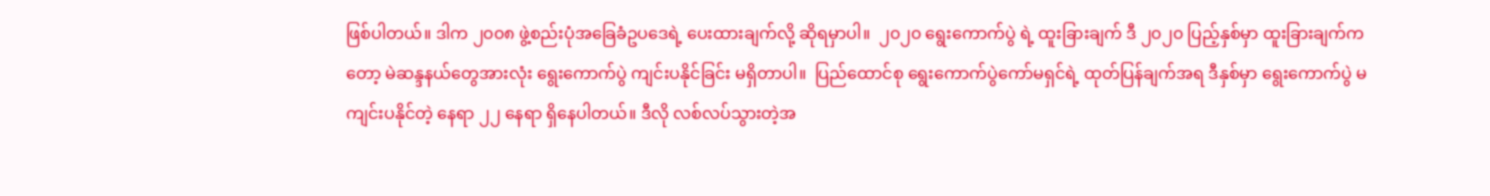ဖြစ်ပါတယ်။ ဒါက ၂၀၀၈ ဖွဲ့စည်းပုံအခြေခံဥပဒေရဲ့ ပေးထားချက်လို့ ဆိုရမှာပါ။  ၂၀၂၀ ရွေးကောက်ပွဲ ရဲ့ ထူးခြားချက် ဒီ ၂၀၂၀ ပြည့်နှစ်မှာ ထူးခြားချက်ကတော့ မဲဆန္ဒနယ်တွေအားလုံး ရွေးကောက်ပွဲ ကျင်းပနိုင်ခြင်း မရှိတာပါ။  ပြည်ထောင်စု ရွေးကောက်ပွဲကော်မရှင်ရဲ့ ထုတ်ပြန်ချက်အရ ဒီနှစ်မှာ ရွေးကောက်ပွဲ မကျင်းပနိုင်တဲ့ နေရာ ၂၂ နေရာ ရှိနေပါတယ်။ ဒီလို လစ်လပ်သွားတဲ့အ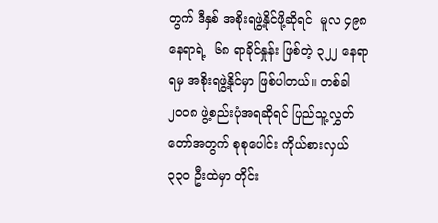တွက် ဒီနှစ် အစိုးရဖွဲ့နိုင်ဖို့ဆိုရင်  မူလ ၄၉၈ နေရာရဲ့  ၆၈ ရာခိုင်နှုန်း ဖြစ်တဲ့ ၃၂၂ နေရာ ရမှ အစိုးရဖွဲ့နိုင်မှာ ဖြစ်ပါတယ်။ တစ်ခါ ၂၀၀၈ ဖွဲ့စည်းပုံအရဆိုရင် ပြည်သူ့လွှတ်တော်အတွက် စုစုပေါင်း ကိုယ်စားလှယ် ၃၃၀ ဦးထဲမှာ တိုင်း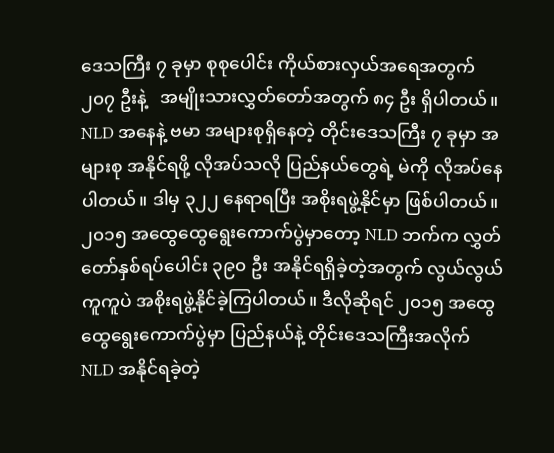ဒေသကြီး ၇ ခုမှာ စုစုပေါင်း ကိုယ်စားလှယ်အရေအတွက် ၂၀၇ ဦးနဲ့   အမျိုးသားလွှတ်တော်အတွက် ၈၄ ဦး ရှိပါတယ်။ NLD အနေနဲ့ ဗမာ အများစုရှိနေတဲ့ တိုင်းဒေသကြီး ၇ ခုမှာ အများစု အနိုင်ရဖို့ လိုအပ်သလို ပြည်နယ်တွေရဲ့ မဲကို လိုအပ်နေပါတယ်။ ဒါမှ ၃၂၂ နေရာရပြီး အစိုးရဖွဲ့နိုင်မှာ ဖြစ်ပါတယ်။  ၂၀၁၅ အထွေထွေရွေးကောက်ပွဲမှာတော့ NLD ဘက်က လွှတ်တော်နှစ်ရပ်ပေါင်း ၃၉၀ ဦး အနိုင်ရရှိခဲ့တဲ့အတွက် လွယ်လွယ်ကူကူပဲ အစိုးရဖွဲ့နိုင်ခဲ့ကြပါတယ်။ ဒီလိုဆိုရင် ၂၀၁၅ အထွေထွေရွေးကောက်ပွဲမှာ ပြည်နယ်နဲ့ တိုင်းဒေသကြီးအလိုက်  NLD အနိုင်ရခဲ့တဲ့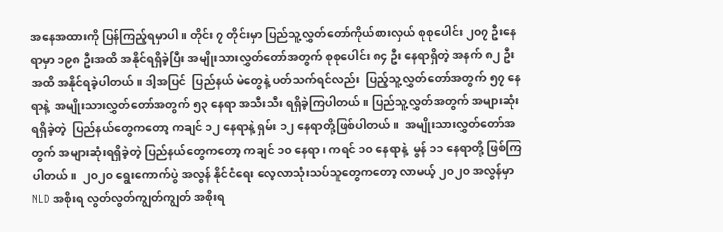အနေအထားကို ပြန်ကြည့်ရမှာပါ။ တိုင်း ၇ တိုင်းမှာ ပြည်သူ့လွှတ်တော်ကိုယ်စားလှယ် စုစုပေါင်း ၂၀၇ ဦးနေရာမှာ ၁၉၈ ဦးအထိ အနိုင်ရရှိခဲ့ပြီး အမျိုးသားလွှတ်တော်အတွက် စုစုပေါင်း ၈၄ ဦး နေရာရှိတဲ့ အနက် ၈၂ ဦးအထိ အနိုင်ရခဲ့ပါတယ်။ ဒါ့အပြင်  ပြည်နယ် မဲတွေနဲ့ ပတ်သက်ရင်လည်း  ပြည့်သူ့လွှတ်တော်အတွက် ၅၇ နေရာနဲ့  အမျိုးသားလွှတ်တော်အတွက် ၅၃ နေရာ အသီးသီး ရရှိခဲ့ကြပါတယ်။ ပြည်သူ့လွှတ်အတွက် အများဆုံးရရှိခဲ့တဲ့  ပြည်နယ်တွေကတော့ ကချင် ၁၂ နေရာနဲ့ ရှမ်း ၁၂ နေရာတို့ဖြစ်ပါတယ်။  အမျိုးသားလွှတ်တော်အတွက် အများဆုံးရရှိခဲ့တဲ့ ပြည်နယ်တွေကတော့ ကချင် ၁၀ နေရာ၊ ကရင် ၁၀ နေရာနဲ့  မွန် ၁၁ နေရာတို့ ဖြစ်ကြပါတယ်။  ၂၀၂၀ ရွေးကောက်ပွဲ အလွန် နိုင်ငံရေး လေ့လာသုံးသပ်သူတွေကတော့ လာမယ့် ၂၀၂၀ အလွန်မှာ NLD အစိုးရ လွတ်လွတ်ကျွတ်ကျွတ် အစိုးရ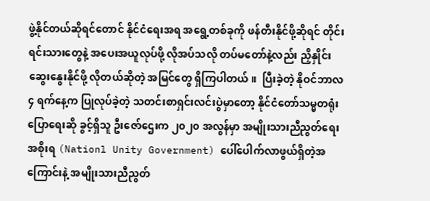ဖွဲ့နိုင်တယ်ဆိုရင်တောင် နိုင်ငံရေးအရ အရွေ့တစ်ခုကို ဖန်တီးနိုင်ဖို့ဆိုရင် တိုင်းရင်းသားတွေနဲ့ အပေးအယူလုပ်ဖို့ လိုအပ်သလို တပ်မတော်နဲ့လည်း ညှိနှိုင်း ဆွေးနွေးနိုင်ဖို့ လိုတယ်ဆိုတဲ့ အမြင်တွေ ရှိကြပါတယ်။  ပြီးခဲ့တဲ့ နိုဝင်ဘာလ ၄ ရက်နေ့က ပြုလုပ်ခဲ့တဲ့ သတင်းစာရှင်းလင်းပွဲမှာတော့ နိုင်ငံတော်သမ္မတရုံး ပြောရေးဆို ခွင့်ရှိသူ ဦးဇော်ဌေးက ၂၀၂၀ အလွန်မှာ အမျိုးသားညီညွတ်ရေးအစိုးရ (Nationl Unity Government) ပေါ်ပေါက်လာဖွယ်ရှိတဲ့အကြောင်းနဲ့ အမျိုးသားညီညွတ်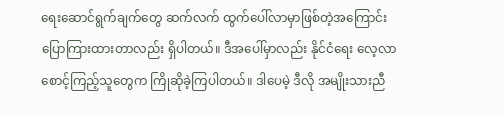ရေးဆောင်ရွက်ချက်တွေ ဆက်လက် ထွက်ပေါ်လာမှာဖြစ်တဲ့အကြောင်း ပြောကြားထားတာလည်း ရှိပါတယ်။ ဒီအပေါ်မှာလည်း နိုင်ငံရေး လေ့လာစောင့်ကြည့်သူတွေက ကြိုဆိုခဲ့ကြပါတယ်။ ဒါပေမဲ့ ဒီလို အမျိုးသားညီ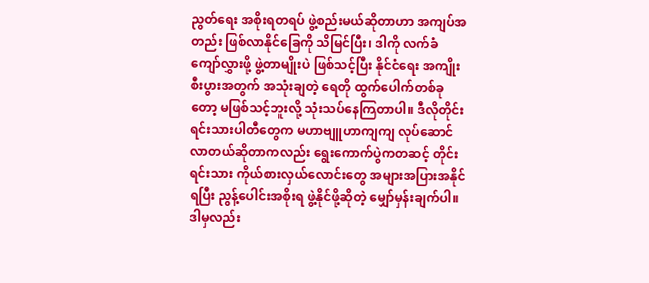ညွတ်ရေး အစိုးရတရပ် ဖွဲ့စည်းမယ်ဆိုတာဟာ အကျပ်အတည်း ဖြစ်လာနိုင်ခြေကို သိမြင်ပြီး၊ ဒါကို လက်ခံ ကျော်လွှားဖို့ ဖွဲ့တာမျိုးပဲ ဖြစ်သင့်ပြီး နိုင်ငံရေး အကျိုးစီးပွားအတွက် အသုံးချတဲ့ ရေတို ထွက်ပေါက်တစ်ခုတော့ မဖြစ်သင့်ဘူးလို့ သုံးသပ်နေကြတာပါ။ ဒီလိုတိုင်းရင်းသားပါတီတွေက မဟာဗျူဟာကျကျ လုပ်ဆောင်လာတယ်ဆိုတာကလည်း ရွေးကောက်ပွဲကတဆင့် တိုင်းရင်းသား ကိုယ်စားလှယ်လောင်းတွေ အများအပြားအနိုင်ရပြီး ညွန့်ပေါင်းအစိုးရ ဖွဲ့နိုင်ဖို့ဆိုတဲ့ မျှော်မှန်းချက်ပါ။  ဒါမှလည်း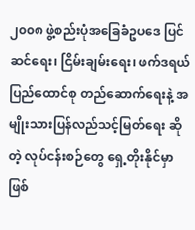၂၀၀၈ ဖွဲ့စည်းပုံအခြေခံဥပဒေ ပြင်ဆင်ရေး၊ ငြိမ်းချမ်းရေး၊ ဖက်ဒရယ်ပြည်ထောင်စု တည်ဆောက်ရေးနဲ့ အမျိုးသားပြန်လည်သင့်မြတ်ရေး ဆိုတဲ့ လုပ်ငန်းစဉ်တွေ ရှေ့တိုးနိုင်မှာဖြစ်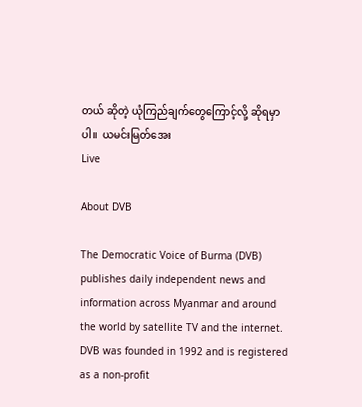တယ် ဆိုတဲ့ ယုံကြည်ချက်တွေကြောင့်လို့ ဆိုရမှာပါ။  ယမင်းမြတ်အေး
Live

About DVB

The Democratic Voice of Burma (DVB) publishes daily independent news and information across Myanmar and around the world by satellite TV and the internet. DVB was founded in 1992 and is registered as a non-profit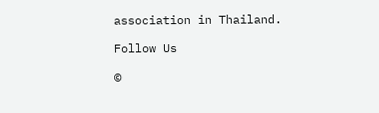association in Thailand.

Follow Us

©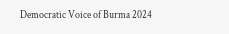Democratic Voice of Burma 2024